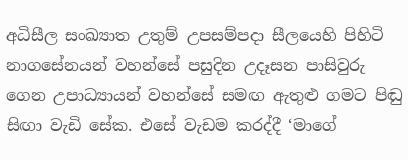අධිසීල සංඛ්‍යාත උතුම් උපසම්පදා සීලයෙහි පිහිටි නාගසේනයන් වහන්සේ පසුදින උදෑසන පාසිවුරු ගෙන උපාධ්‍යායන් වහන්සේ සමඟ ඇතුළු ගමට පිඬු සිඟා වැඩි සේක. එසේ වැඩම කරද්දී ‘මාගේ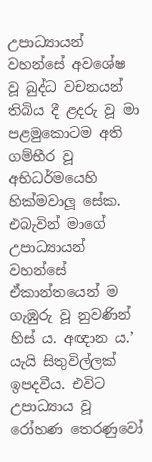උපාධ්‍යායන් වහන්සේ අවශේෂ වූ බුද්ධ වචනයන් තිබිය දී ළදරු වූ මා පළමුකොටම අති ගම්භීර වූ අභිධර්මයෙහි හික්මවාලූ සේක. එබැවින් මාගේ උපාධ්‍යායන් වහන්සේ ඒකාන්තයෙන් ම ගැඹුරු වූ නුවණින් හිස්‍ ය. අඥාන ය.’ යැයි සිතුවිල්ලක් ඉපදවීය. එවිට උපාධ්‍යාය වූ රෝහණ තෙරණුවෝ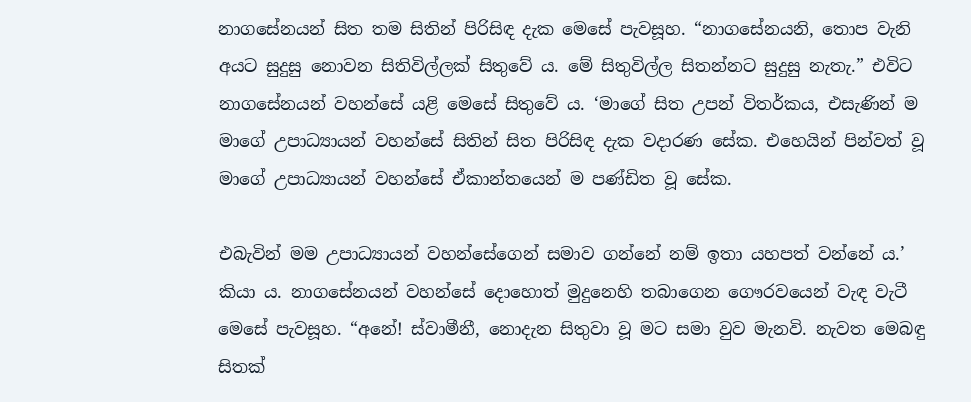නාගසේනයන් සිත තම සිතින් පිරිසිඳ දැක මෙසේ පැවසූහ. “නාගසේනයනි, තොප වැනි අයට සුදුසු නොවන සිතිවිල්ලක් සිතුවේ ය. මේ සිතුවිල්ල සිතන්නට සුදුසු නැතැ.” එවිට නාගසේනයන් වහන්සේ යළි මෙසේ සිතුවේ ය. ‘මාගේ සිත උපන් විතර්කය, එසැණින් ම මාගේ උපාධ්‍යායන් වහන්සේ සිතින් සිත පිරිසිඳ දැක වදාරණ සේක. එහෙයින් පින්වත් වූ මාගේ උපාධ්‍යායන් වහන්සේ ඒකාන්තයෙන් ම පණ්ඩිත වූ සේක.

එබැවින් මම උපාධ්‍යායන් වහන්සේගෙන් සමාව ගන්නේ නම් ඉතා යහපත් වන්නේ ය.’ කියා ය. නාගසේනයන් වහන්සේ දොහොත් මුදුනෙහි තබාගෙන ගෞරවයෙන් වැඳ වැටී මෙසේ පැවසූහ. “අනේ! ස්වාමීනී, නොදැන සිතුවා වූ මට සමා වුව මැනවි. නැවත මෙබඳු සිතක්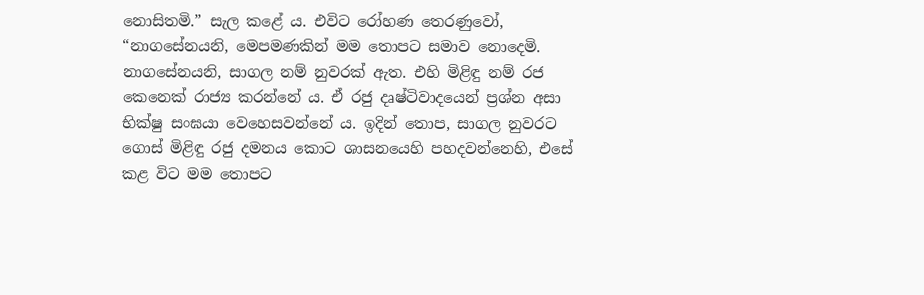නොසිතමි.” සැල කළේ ය. එවිට රෝහණ තෙරණුවෝ, “නාගසේනයනි, මෙපමණකින් මම තොපට සමාව නොදෙමි. නාගසේනයනි, සාගල නම් නුවරක් ඇත. එහි මිළිඳු නම් රජ කෙනෙක් රාජ්‍ය කරන්නේ ය. ඒ රජු දෘෂ්ටිවාදයෙන් ප්‍රශ්න අසා භික්ෂු සංඝයා වෙහෙසවන්නේ ය. ඉදින් තොප, සාගල නුවරට ගොස් මිළිඳු රජු දමනය කොට ශාසනයෙහි පහදවන්නෙහි, එසේ කළ විට මම තොපට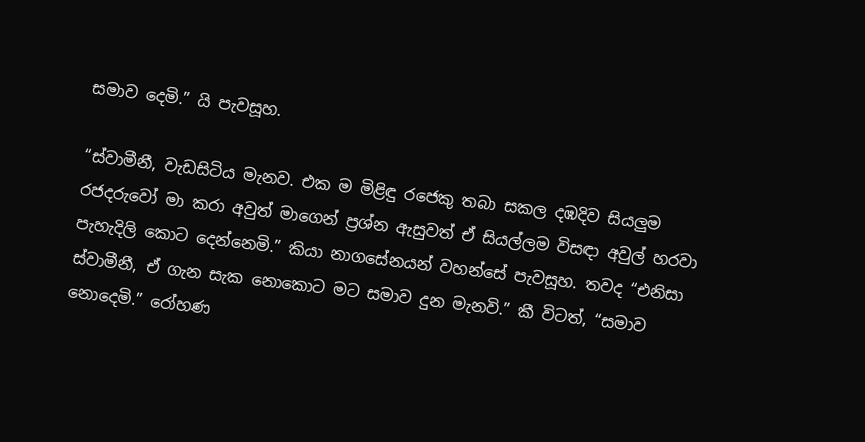සමාව දෙමි.” යි පැවසූහ.

“ස්වාමීනී, වැඩසිටිය මැනව. එක ම මිළිඳු රජෙකු තබා සකල දඹදිව සියලු‍ම රජදරුවෝ මා කරා අවුත් මාගෙන් ප්‍රශ්න ඇසුවත් ඒ සියල්ලම විසඳා අවුල් හරවා පැහැදිලි කොට දෙන්නෙමි.” කියා නාගසේනයන් වහන්සේ පැවසූහ. තවද “එනිසා ස්වාමීනී, ඒ ගැන සැක නොකොට මට සමාව දුන මැනවි.” කී විටත්, “සමාව නොදෙමි.” රෝහණ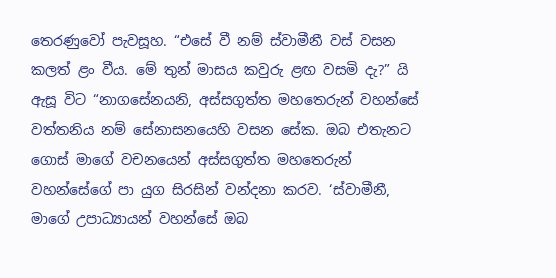තෙරණුවෝ පැවසූහ. “එසේ වී නම් ස්වාමීනී වස් වසන කලත් ළං වීය. මේ තුන් මාසය කවුරු ළඟ වසමි දැ?” යි ඇසූ විට “නාගසේනයනි, අස්සගුත්ත මහතෙරුන් වහන්සේ වත්තනිය නම් සේනාසනයෙහි වසන සේක. ඔබ එතැනට ගොස් මාගේ වචනයෙන් අස්සගුත්ත මහතෙරුන් වහන්සේගේ පා යුග සිරසින් වන්දනා කරව. ‘ස්වාමීනී, මාගේ උපාධ්‍යායන් වහන්සේ ඔබ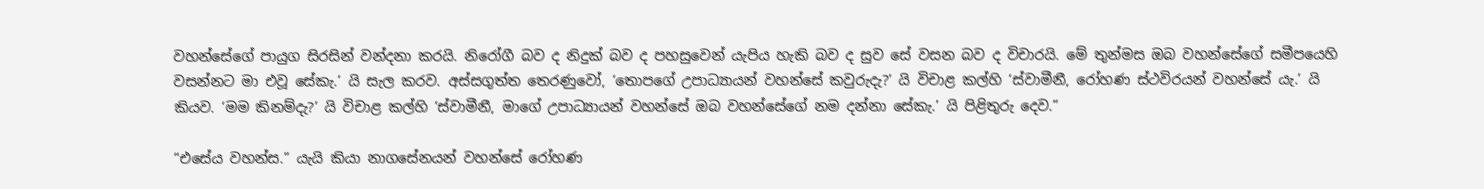වහන්සේගේ පායුග සිරසින් වන්දනා කරයි. නිරෝගී බව ද නිදුක් බව ද පහසුවෙන් යැපිය හැකි බව ද සුව සේ වසන බව ද විචාරයි. මේ තුන්මස ඔබ වහන්සේගේ සමීපයෙහි වසන්නට මා එවූ සේකැ.’ යි සැල කරව. අස්සගුත්ත තෙරණුවෝ, ‘තොපගේ උපාධ්‍යායන් වහන්සේ කවුරුදැ?’ යි විචාළ කල්හි ‘ස්වාමීනී, රෝහණ ස්ථවිරයන් වහන්සේ යැ.’ යි කියව. ‘මම කිනම්දැ?’ යි විචාළ කල්හි ‘ස්වාමීනී, මාගේ උපාධ්‍යායන් වහන්සේ ඔබ වහන්සේගේ නම දන්නා සේකැ.’ යි පිළිතුරු දෙව.”

“එසේය වහන්ස.” යැයි කියා නාගසේනයන් වහන්සේ රෝහණ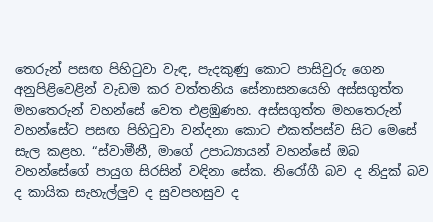තෙරුන් පසඟ පිහිටුවා වැඳ, පැදකුණු කොට පාසිවුරු ගෙන අනුපිළිවෙළින් වැඩම කර වත්තනිය සේනාසනයෙහි අස්සගුත්ත මහතෙරුන් වහන්සේ වෙත එළඹුණහ. අස්සගුත්ත මහතෙරුන් වහන්සේට පසඟ පිහිටුවා වන්දනා කොට එකත්පස්ව සිට මෙසේ සැල කළහ. “ස්වාමීනී, මාගේ උපාධ්‍යායන් වහන්සේ ඔබ වහන්සේගේ පායුග සිරසින් වඳිනා සේක. නිරෝගී බව ද නිදුක් බව ද කායික සැහැල්ලු‍ව ද සුවපහසුව ද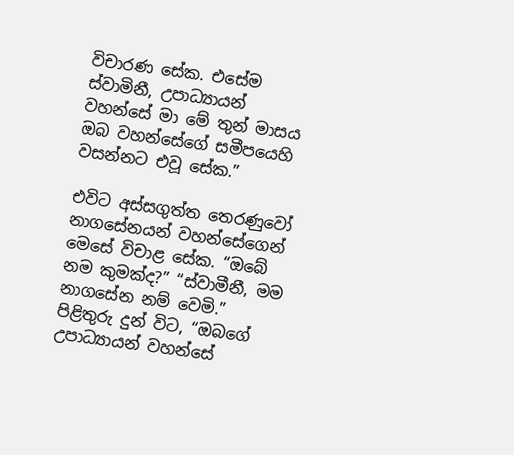විචාරණ සේක. එසේම ස්වාමිනී, උපාධ්‍යායන් වහන්සේ මා මේ තුන් මාසය ඔබ වහන්සේගේ සමීපයෙහි වසන්නට එවූ සේක.”

එවිට අස්සගුත්ත තෙරණුවෝ නාගසේනයන් වහන්සේගෙන් මෙසේ විචාළ සේක. “ඔබේ නම කුමක්ද?” “ස්වාමීනී, මම නාගසේන නම් වෙමි.” පිළිතුරු දුන් විට, “ඔබගේ උපාධ්‍යායන් වහන්සේ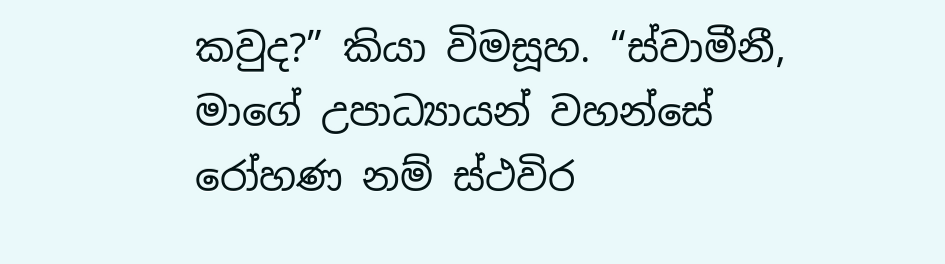කවුද?” කියා විමසූහ. “ස්වාමීනී, මාගේ උපාධ්‍යායන් වහන්සේ රෝහණ නම් ස්ථවිර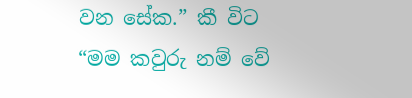වන සේක.” කී විට “මම කවුරු නම් වේ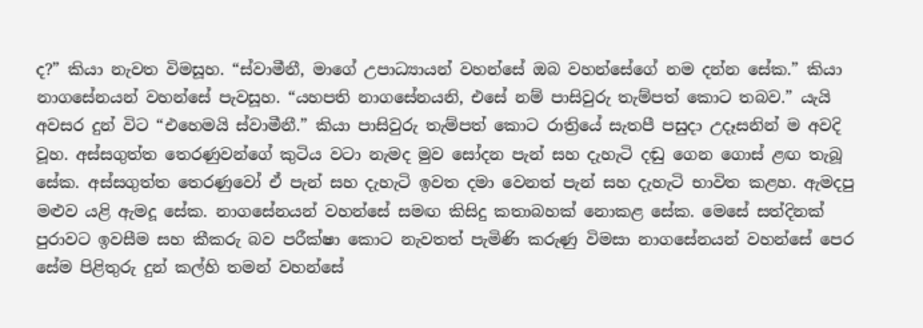ද?” කියා නැවත විමසූහ. “ස්වාමීනී, මාගේ උපාධ්‍යායන් වහන්සේ ඔබ වහන්සේගේ නම දන්න සේක.” කියා නාගසේනයන් වහන්සේ පැවසූහ. “යහපති නාගසේනයනි, එසේ නම් පාසිවුරු තැම්පත් කොට තබව.” යැයි අවසර දුන් විට “එහෙමයි ස්වාමීනී.” කියා පාසිවුරු තැම්පත් කොට රාත්‍රියේ සැතපී පසුදා උදෑසනින් ම අවදි වූහ. අස්සගුත්ත තෙරණුවන්ගේ කුටිය වටා නැමද මුව සෝදන පැන් සහ දැහැටි දඬු ගෙන ගොස් ළඟ තැබූ සේක. අස්සගුත්ත තෙරණුවෝ ඒ පැන් සහ දැහැටි ඉවත දමා වෙනත් පැන් සහ දැහැටි භාවිත කළහ. ඇමදපු මළු‍ව යළි ඇමදූ සේක. නාගසේනයන් වහන්සේ සමඟ කිසිදු කතාබහක් නොකළ සේක. මෙසේ සත්දිනක් පුරාවට ඉවසීම සහ කීකරු බව පරීක්ෂා කොට නැවතත් පැමිණි කරුණු විමසා නාගසේනයන් වහන්සේ පෙර සේම පිළිතුරු දුන් කල්හි තමන් වහන්සේ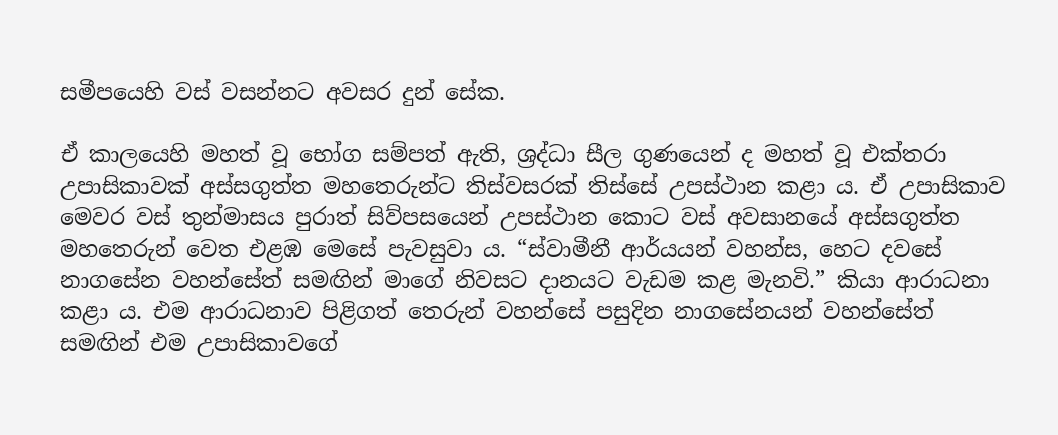සමීපයෙහි වස් වසන්නට අවසර දුන් සේක.

ඒ කාලයෙහි මහත් වූ භෝග සම්පත් ඇති, ශ්‍රද්ධා සීල ගුණයෙන් ද මහත් වූ එක්තරා උපාසිකාවක් අස්සගුත්ත මහතෙරුන්ට තිස්වසරක් තිස්සේ උපස්ථාන කළා ය. ඒ උපාසිකාව මෙවර වස් තුන්මාසය පුරාත් සිව්පසයෙන් උපස්ථාන කොට වස් අවසානයේ අස්සගුත්ත මහතෙරුන් වෙත එළඹ මෙසේ පැවසුවා ය. “ස්වාමීනී ආර්යයන් වහන්ස, හෙට දවසේ නාගසේන වහන්සේත් සමඟින් මාගේ නිවසට දානයට වැඩම කළ මැනවි.” කියා ආරාධනා කළා ය. එම ආරාධනාව පිළිගත් තෙරුන් වහන්සේ පසුදින නාගසේනයන් වහන්සේත් සමඟින් එම උපාසිකාවගේ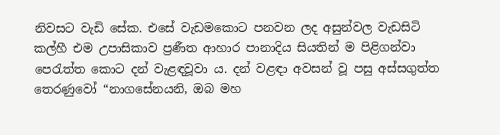නිවසට වැඩි සේක. එසේ වැඩමකොට පනවන ලද අසුන්වල වැඩසිටි කල්හී එම උපාසිකාව ප්‍රණීත ආහාර පානාදිය සියතින් ම පිළිගන්වා පෙරැත්ත කොට දන් වැළඳවූවා ය. දන් වළඳා අවසන් වූ පසු අස්සගුත්ත තෙරණුවෝ “නාගසේනයනි, ඔබ මහ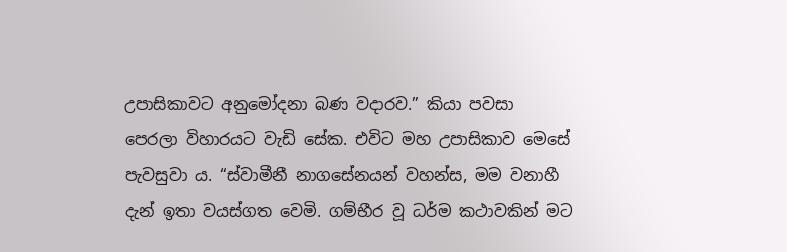උපාසිකාවට අනුමෝදනා බණ වදාරව.” කියා පවසා පෙරලා විහාරයට වැඩි සේක. එවිට මහ උපාසිකාව මෙසේ පැවසුවා ය. “ස්වාමීනී නාගසේනයන් වහන්ස, මම වනාහී දැන් ඉතා වයස්ගත වෙමි. ගම්භීර වූ ධර්ම කථාවකින් මට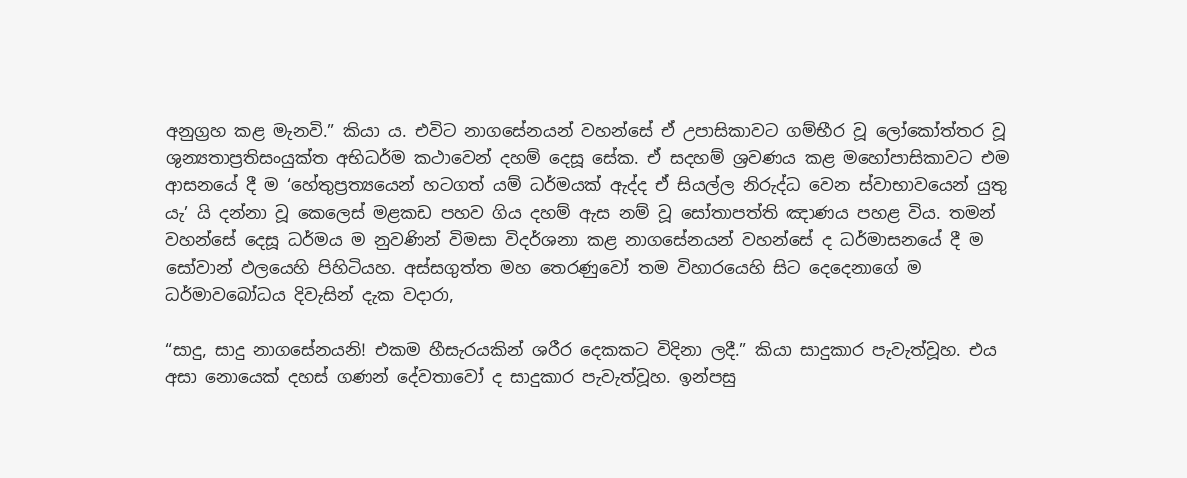අනුග්‍රහ කළ මැනවි.” කියා ය. එවිට නාගසේනයන් වහන්සේ ඒ උපාසිකාවට ගම්භීර වූ ලෝකෝත්තර වූ ශුන්‍යතාප්‍රතිසංයුක්ත අභිධර්ම කථාවෙන් දහම් දෙසූ සේක. ඒ සදහම් ශ්‍රවණය කළ මහෝපාසිකාවට එම ආසනයේ දී ම ‘හේතුප්‍රත්‍යයෙන් හටගත් යම් ධර්මයක් ඇද්ද ඒ සියල්ල නිරුද්ධ වෙන ස්වාභාවයෙන් යුතු යැ’ යි දන්නා වූ කෙලෙස් මළකඩ පහව ගිය දහම් ඇස නම් වූ සෝතාපත්ති ඤාණය පහළ විය. තමන් වහන්සේ දෙසූ ධර්මය ම නුවණින් විමසා විදර්ශනා කළ නාගසේනයන් වහන්සේ ද ධර්මාසනයේ දී ම සෝවාන් ඵලයෙහි පිහිටියහ. අස්සගුත්ත මහ තෙරණුවෝ තම විහාරයෙහි සිට දෙදෙනාගේ ම ධර්මාවබෝධය දිවැසින් දැක වදාරා,

“සාදු, සාදු නාගසේනයනි! එකම හීසැරයකින් ශරීර දෙකකට විදිනා ලදී.” කියා සාදුකාර පැවැත්වූහ. එය අසා නොයෙක් දහස් ගණන් දේවතාවෝ ද සාදුකාර පැවැත්වූහ. ඉන්පසු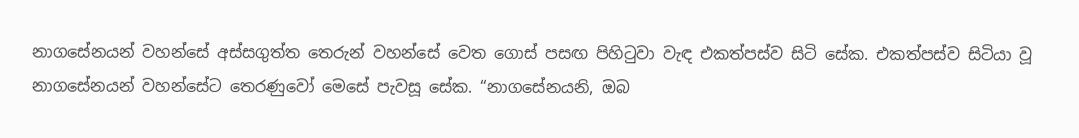නාගසේනයන් වහන්සේ අස්සගුත්ත තෙරුන් වහන්සේ වෙත ගොස් පසඟ පිහිටුවා වැඳ එකත්පස්ව සිටි සේක. එකත්පස්ව සිටියා වූ නාගසේනයන් වහන්සේට තෙරණුවෝ මෙසේ පැවසූ සේක. “නාගසේනයනි, ඔබ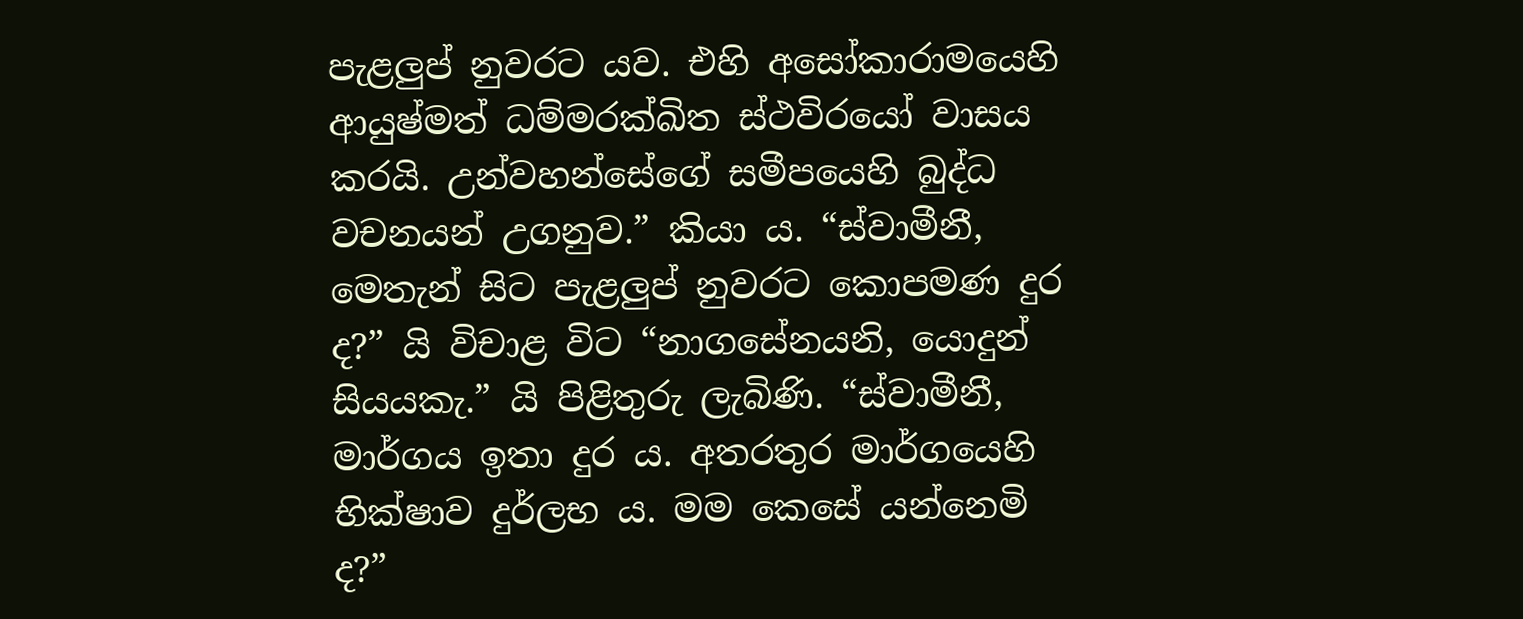පැළලු‍ප් නුවරට යව. එහි අසෝකාරාමයෙහි ආයුෂ්මත් ධම්මරක්ඛිත ස්ථවිරයෝ වාසය කරයි. උන්වහන්සේගේ සමීපයෙහි බුද්ධ වචනයන් උගනුව.” කියා ය. “ස්වාමීනී, මෙතැන් සිට පැළලු‍ප් නුවරට කොපමණ දුර ද?” යි විචාළ විට “නාගසේනයනි, යොදුන් සියයකැ.” යි පිළිතුරු ලැබිණි. “ස්වාමීනී, මාර්ගය ඉතා දුර ය. අතරතුර මාර්ගයෙහි භික්ෂාව දුර්ලභ ය. මම කෙසේ යන්නෙමි ද?”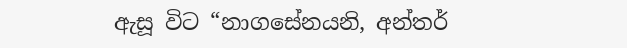ඇසූ විට “නාගසේනයනි, අන්තර්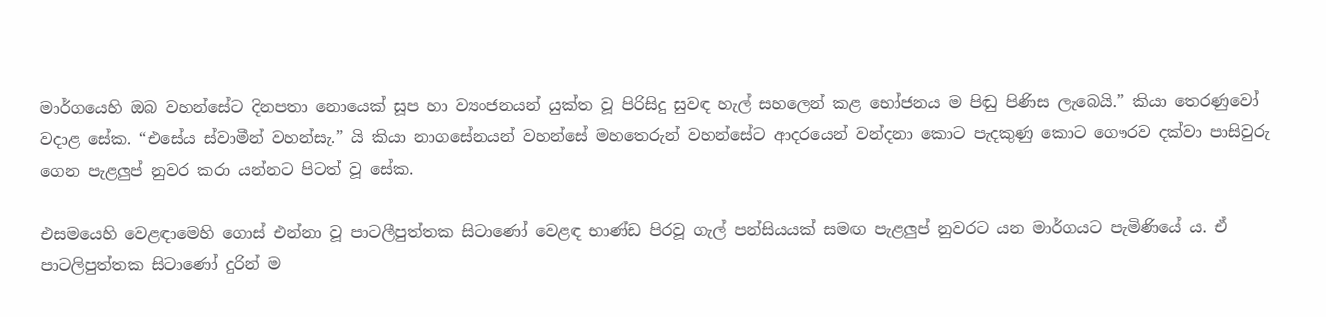මාර්ගයෙහි ඔබ වහන්සේට දිනපතා නොයෙක් සූප හා ව්‍යංජනයන් යුක්ත වූ පිරිසිදු සුවඳ හැල් සහලෙන් කළ භෝජනය ම පිඬු පිණිස ලැබෙයි.” කියා තෙරණුවෝ වදාළ සේක. “එසේය ස්වාමීන් වහන්සැ.” යි කියා නාගසේනයන් වහන්සේ මහතෙරුන් වහන්සේට ආදරයෙන් වන්දනා කොට පැදකුණු කොට ගෞරව දක්වා පාසිවුරු ගෙන පැළලු‍ප් නුවර කරා යන්නට පිටත් වූ සේක.

එසමයෙහි වෙළඳාමෙහි ගොස් එන්නා වූ පාටලීපුත්තක සිටාණෝ වෙළඳ භාණ්ඩ පිරවූ ගැල් පන්සියයක් සමඟ පැළලු‍ප් නුවරට යන මාර්ගයට පැමිණියේ ය. ඒ පාටලිපුත්තක සිටාණෝ දුරින් ම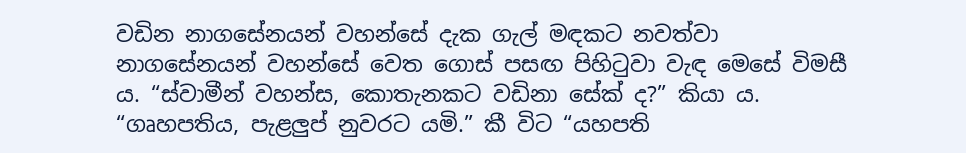වඩින නාගසේනයන් වහන්සේ දැක ගැල් මඳකට නවත්වා නාගසේනයන් වහන්සේ වෙත ගොස් පසඟ පිහිටුවා වැඳ මෙසේ විමසී ය. “ස්වාමීන් වහන්ස, කොතැනකට වඩිනා සේක් ද?” කියා ය. “ගෘහපතිය, පැළලු‍ප් නුවරට යමි.” කී විට “යහපති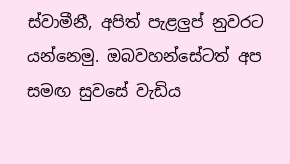ස්වාමීනී, අපිත් පැළලු‍ප් නුවරට යන්නෙමු. ඔබවහන්සේටත් අප සමඟ සුවසේ වැඩිය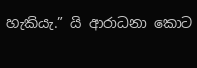හැකියැ.” යි ආරාධනා කොට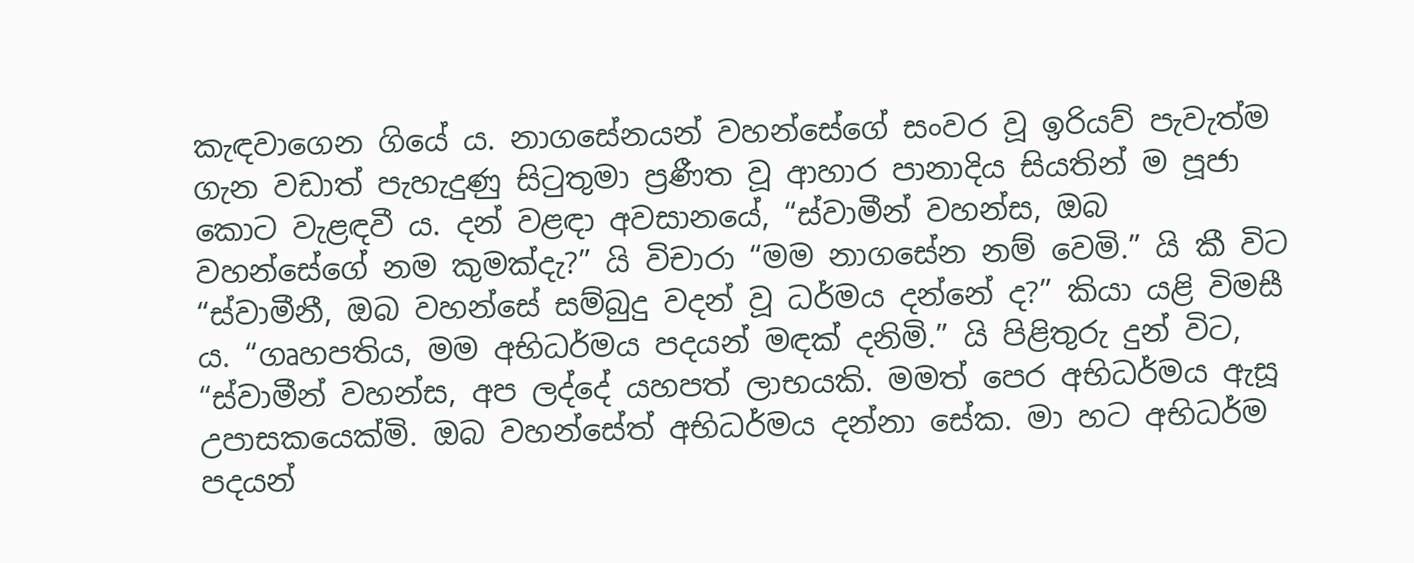කැඳවාගෙන ගියේ ය. නාගසේනයන් වහන්සේගේ සංවර වූ ඉරියව් පැවැත්ම ගැන වඩාත් පැහැදුණු සිටුතුමා ප්‍රණීත වූ ආහාර පානාදිය සියතින් ම පූජා කොට වැළඳවී ය. දන් වළඳා අවසානයේ, “ස්වාමීන් වහන්ස, ඔබ වහන්සේගේ නම කුමක්දැ?” යි විචාරා “මම නාගසේන නම් වෙමි.” යි කී විට “ස්වාමීනී, ඔබ වහන්සේ සම්බුදු වදන් වූ ධර්මය දන්නේ ද?” කියා යළි විමසී ය. “ගෘහපතිය, මම අභිධර්මය පදයන් මඳක් දනිමි.” යි පිළිතුරු දුන් විට, “ස්වාමීන් වහන්ස, අප ලද්දේ යහපත් ලාභයකි. මමත් පෙර අභිධර්මය ඇසූ උපාසකයෙක්මි. ඔබ වහන්සේත් අභිධර්මය දන්නා සේක. මා හට අභිධර්ම පදයන්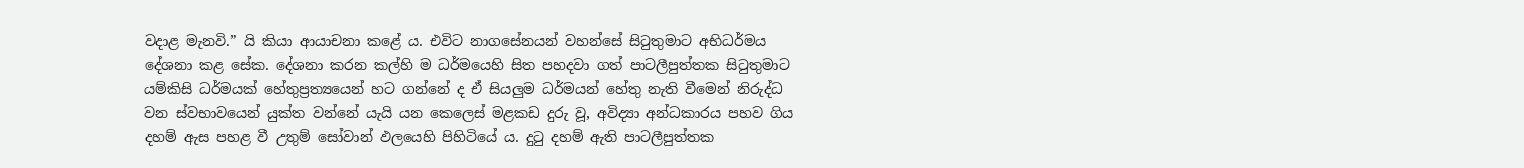වදාළ මැනවි.” යි කියා ආයාචනා කළේ ය. එවිට නාගසේනයන් වහන්සේ සිටුතුමාට අභිධර්මය දේශනා කළ සේක. දේශනා කරන කල්හි ම ධර්මයෙහි සිත පහදවා ගත් පාටලීපුත්තක සිටුතුමාට යම්කිසි ධර්මයක් හේතුප්‍රත්‍යයෙන් හට ගන්නේ ද ඒ සියලු‍ම ධර්මයන් හේතු නැති වීමෙන් නිරුද්ධ වන ස්වභාවයෙන් යුක්ත වන්නේ යැයි යන කෙලෙස් මළකඩ දුරු වූ, අවිද්‍යා අන්ධකාරය පහව ගිය දහම් ඇස පහළ වී උතුම් සෝවාන් ඵලයෙහි පිහිටියේ ය. දුටු දහම් ඇති පාටලීපුත්තක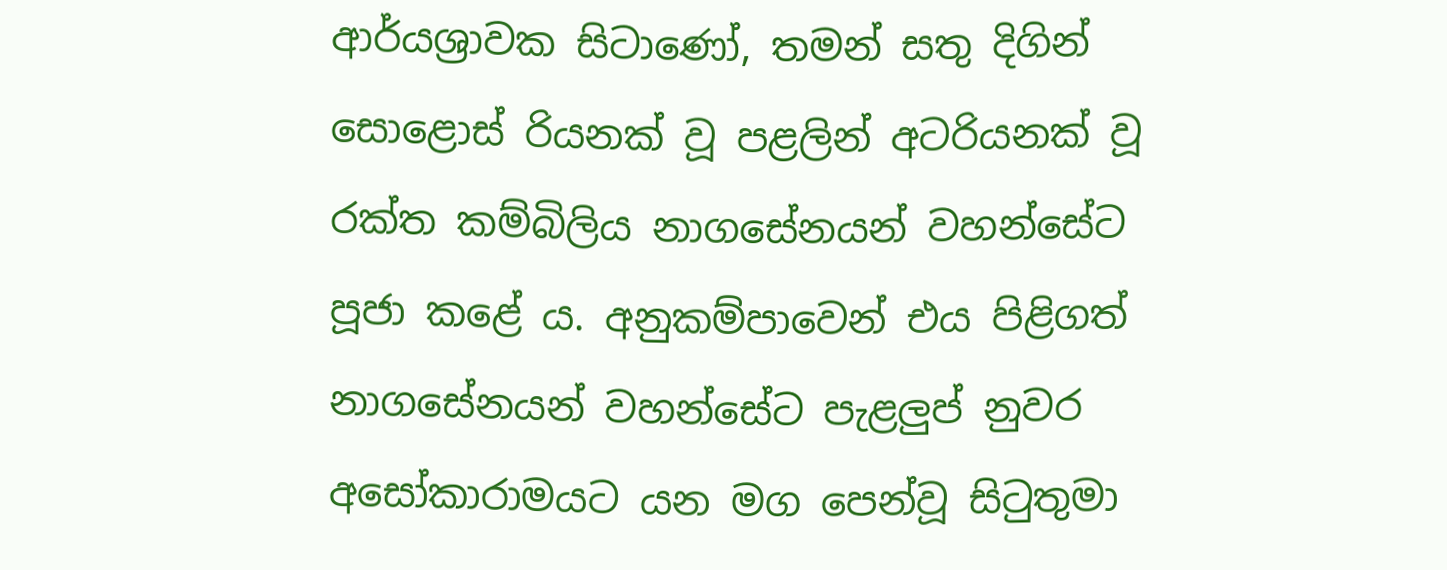ආර්යශ්‍රාවක සිටාණෝ, තමන් සතු දිගින් සොළොස් රියනක් වූ පළලින් අටරියනක් වූ රක්ත කම්බිලිය නාගසේනයන් වහන්සේට පූජා කළේ ය. අනුකම්පාවෙන් එය පිළිගත් නාගසේනයන් වහන්සේට පැළලු‍ප් නුවර අසෝකාරාමයට යන මග පෙන්වූ සිටුතුමා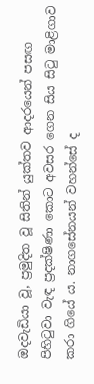ඔදවැඩියා වූ, ප්‍රමුදිත වූ සිතින් යුක්තව ආදරයෙන් පසඟ පිහිටුවා වැඳ ප්‍රදක්ෂිණා කොට අවසර ගෙන සිය සිටු මාළිගාව කරා ගියේ ය. නාගසේනයන් වහන්සේ ද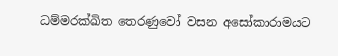ධම්මරක්ඛිත තෙරණුවෝ වසන අසෝකාරාමයට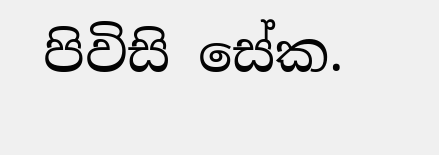පිවිසි සේක.